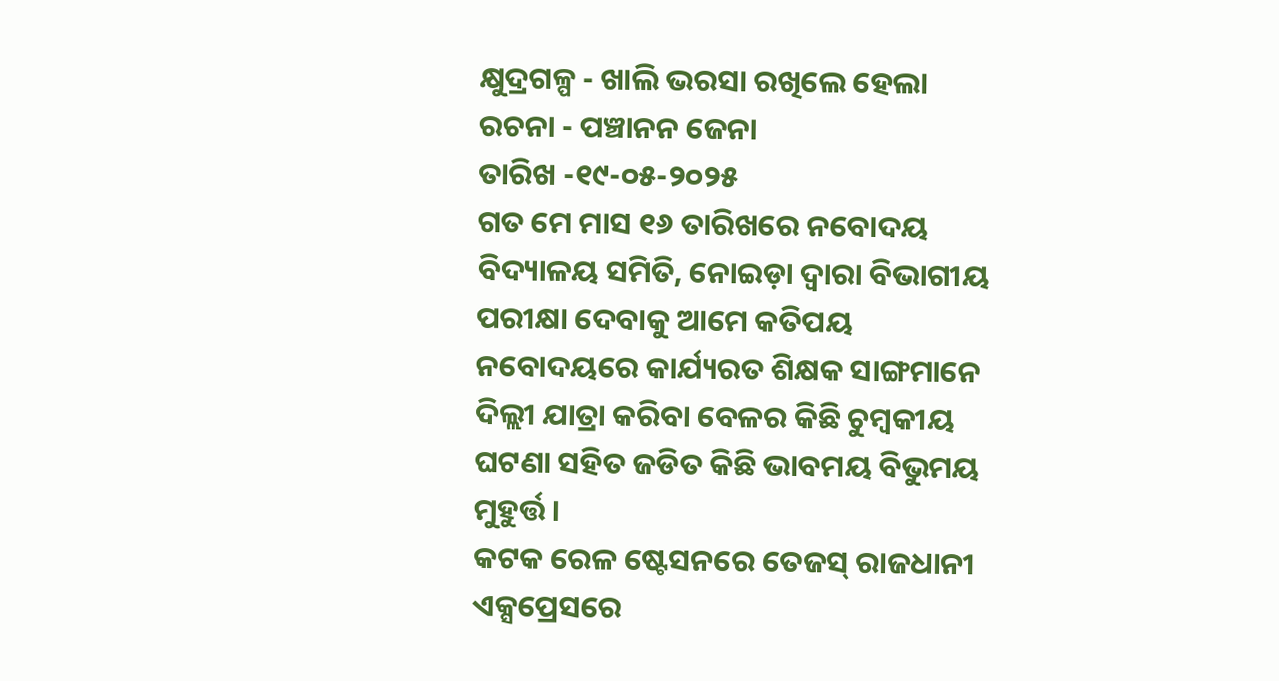କ୍ଷୁଦ୍ରଗଳ୍ପ - ଖାଲି ଭରସା ରଖିଲେ ହେଲା
ରଚନା - ପଞ୍ଚାନନ ଜେନା
ତାରିଖ -୧୯-୦୫-୨୦୨୫
ଗତ ମେ ମାସ ୧୬ ତାରିଖରେ ନବୋଦୟ ବିଦ୍ୟାଳୟ ସମିତି, ନୋଇଡ଼ା ଦ୍ୱାରା ବିଭାଗୀୟ ପରୀକ୍ଷା ଦେବାକୁ ଆମେ କତିପୟ ନବୋଦୟରେ କାର୍ଯ୍ୟରତ ଶିକ୍ଷକ ସାଙ୍ଗମାନେ ଦିଲ୍ଲୀ ଯାତ୍ରା କରିବା ବେଳର କିଛି ଚୁମ୍ବକୀୟ ଘଟଣା ସହିତ ଜଡିତ କିଛି ଭାବମୟ ବିଭୁମୟ ମୁହୁର୍ତ୍ତ ।
କଟକ ରେଳ ଷ୍ଟେସନରେ ତେଜସ୍ ରାଜଧାନୀ ଏକ୍ସପ୍ରେସରେ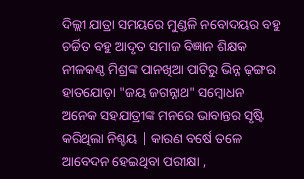ଦିଲ୍ଲୀ ଯାତ୍ରା ସମୟରେ ମୁଣ୍ଡଳି ନବୋଦୟର ବହୁ ଚର୍ଚ୍ଚିତ ବହୁ ଆଦୃତ ସମାଜ ବିଜ୍ଞାନ ଶିକ୍ଷକ ନୀଳକଣ୍ଠ ମିଶ୍ରଙ୍କ ପାନଖିଆ ପାଟିରୁ ଭିନ୍ନ ଢ଼ଙ୍ଗର ହାତଯୋଡ଼ା "ଜୟ ଜଗନ୍ନାଥ" ସମ୍ବୋଧନ ଅନେକ ସହଯାତ୍ରୀଙ୍କ ମନରେ ଭାବାନ୍ତର ସୃଷ୍ଟି କରିଥିଲା ନିଶ୍ଚୟ | କାରଣ ବର୍ଷେ ତଳେ ଆବେଦନ ହେଇଥିବା ପରୀକ୍ଷା ,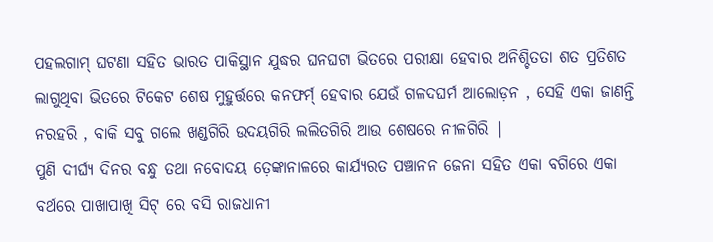ପହଲଗାମ୍ ଘଟଣା ସହିତ ଭାରତ ପାକିସ୍ଥାନ ଯୁଦ୍ଧର ଘନଘଟା ଭିତରେ ପରୀକ୍ଷା ହେବାର ଅନିଶ୍ଚିତତା ଶତ ପ୍ରତିଶତ ଲାଗୁଥିବା ଭିତରେ ଟିକେଟ ଶେଷ ମୁହୁର୍ତ୍ତରେ କନଫର୍ମ୍ ହେବାର ଯେଉଁ ଗଳଦଘର୍ମ ଆଲୋଡ଼ନ , ସେହି ଏକା ଜାଣନ୍ତି ନରହରି , ବାକି ସବୁ ଗଲେ ଖଣ୍ଡଗିରି ଉଦୟଗିରି ଲଲିତଗିରି ଆଉ ଶେଷରେ ନୀଳଗିରି |
ପୁଣି ଦୀର୍ଘ୍ଯ ଦିନର ବନ୍ଧୁ ତଥା ନବୋଦୟ ତ଼େଙ୍କାନାଳରେ କାର୍ଯ୍ୟରତ ପଞ୍ଚାନନ ଜେନା ସହିତ ଏକା ବଗିରେ ଏକା ବର୍ଥରେ ପାଖାପାଖି ସିଟ୍ ରେ ବସି ରାଜଧାନୀ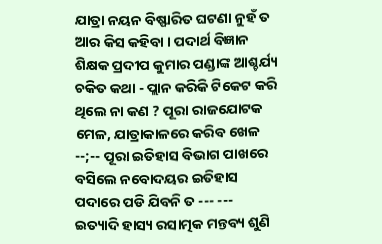ଯାତ୍ରା ନୟନ ବିଷ୍ଫାରିତ ଘଟଣା ନୁହଁ ତ ଆର କିସ କହିବା । ପଦାର୍ଥ ବିଜ୍ଞାନ ଶିକ୍ଷକ ପ୍ରଦୀପ କୁମାର ପଣ୍ଡାଙ୍କ ଆଶ୍ଚର୍ଯ୍ୟ ଚକିତ କଥା - ପ୍ଲାନ କରିକି ଟିକେଟ କରି ଥିଲେ ନା କଣ ? ପୂରା ରାଜଯୋଟକ ମେଳ, ଯାତ୍ରାକାଳରେ କରିବ ଖେଳ --;-- ପୂରା ଇତିହାସ ବିଭାଗ ପାଖରେ ବସିଲେ ନବୋଦୟର ଇତିହାସ ପଦାରେ ପଡି ଯିବନି ତ --- --- ଇତ୍ୟାଦି ହାସ୍ୟ ରସାତ୍ମକ ମନ୍ତବ୍ୟ ଶୁଣି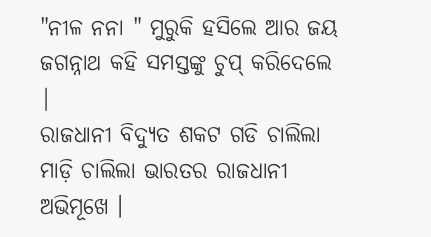"ନୀଳ ନନା " ମୁରୁକି ହସିଲେ ଆର ଜୟ ଜଗନ୍ନାଥ କହି ସମସ୍ତଙ୍କୁ ଚୁପ୍ କରିଦେଲେ |
ରାଜଧାନୀ ବିଦ୍ୟୁତ ଶକଟ ଗଡି ଚାଲିଲା ମାଡ଼ି ଚାଲିଲା ଭାରତର ରାଜଧାନୀ ଅଭିମୂଖେ ।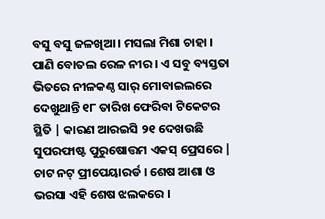ବସୁ ବସୁ ଜଳଖିଆ । ମସଲା ମିଶା ଚାହା । ପାଣି ବୋତଲ ରେଳ ନୀର । ଏ ସବୁ ବ୍ୟସ୍ତତା ଭିତରେ ନୀଳକଣ୍ଠ ସାର୍ ମୋବାଇଲରେ ଦେଖୁଥାନ୍ତି ୧୮ ତାରିଖ ଫେରିବା ଟିକେଟର ସ୍ଥିତି | କାରଣ ଆରଇସି ୨୧ ଦେଖଉଛି ସୁପରଫାଷ୍ଟ ପୁରୁଷୋତ୍ତମ ଏକସ୍ ପ୍ରେସରେ | ଚାଟ ନଟ୍ ପ୍ରୀପେୟାରର୍ଡ । ଶେଷ ଆଶା ଓ ଭରସା ଏହି ଶେଷ ଝଲକରେ ।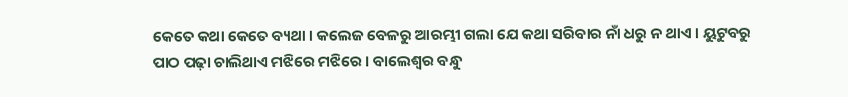କେତେ କଥା କେତେ ବ୍ୟଥା । କଲେଜ ବେଳରୁ ଆରମ୍ଭୀ ଗଲା ଯେ କଥା ସରିବାର ନାଁ ଧରୁ ନ ଥାଏ । ୟୁଟୁବରୁ ପାଠ ପଢ଼ା ଚାଲିଥାଏ ମଝିରେ ମଝିରେ । ବାଲେଶ୍ବର ବନ୍ଧୁ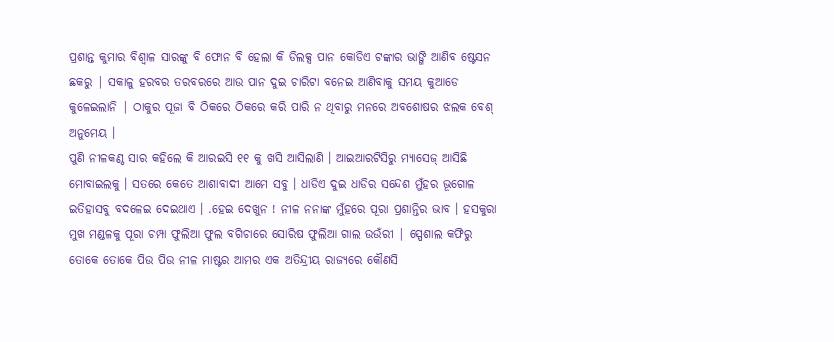ପ୍ରଶାନ୍ତ କୁମାର ବିଶ୍ୱାଳ ସାରଙ୍କୁ ବି ଫୋନ ବି ହେଲା କି ଡିଲକ୍ସ ପାନ କୋଡିଏ ଟଙ୍କାର ଭାଙ୍ଗି ଆଣିବ ଷ୍ଟେସନ ଛକରୁ | ସକାଳୁ ହରବର ତରବରରେ ଆଉ ପାନ ଦୁଇ ଚାରିଟା ବନେଇ ଆଣିବାକୁ ସମୟ କୁଆଡେ କୁଳେଇଲାନି | ଠାକୁର ପୂଜା ବି ଠିକରେ ଠିକରେ କରି ପାରି ନ ଥିବାରୁ ମନରେ ଅବଶୋଷର ଝଲକ ବେଶ୍ ଅନୁମେୟ ।
ପୁଣି ନୀଳକଣ୍ଠ ସାର କହିଲେ କି ଆରଇସି ୧୧ କୁ ଖସି ଆସିଲାଣି । ଆଇଆରଟିସିରୁ ମ୍ୟାସେଜ୍ ଆସିଛି ମୋବାଇଲକୁ । ସତରେ କେତେ ଆଶାବାଦୀ ଆମେ ସବୁ । ଧାଡିଏ ଦୁଇ ଧାଡିର ସନ୍ଦେଶ ମୁଁହର ଭୂଗୋଳ ଇତିହାସବୁ ବଦଳେଇ ଦେଇଥାଏ । .ହେଇ ଦେଖୁନ ! ନୀଳ ନନାଙ୍କ ମୁଁହରେ ପୂରା ପ୍ରଶାନ୍ତିର ଭାବ । ହସକୁରା ମୁଖ ମଣ୍ଡଳକୁ ପୂରା ଚମ୍ପା ଫୁଲିଆ ଫୁଲ ବଗିଚାରେ ସୋରିଷ ଫୁଲିଆ ଗାଲ ଉଉଁରୀ | ସ୍ପେଶାଲ କଫିରୁ ତୋକେ ତୋକେ ପିଉ ପିଉ ନୀଳ ମାଷ୍ଟର ଆମର ଏକ ଅତିନ୍ଦ୍ରୀୟ ରାଜ୍ୟରେ କୌଣସି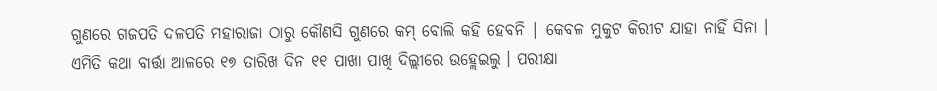ଗୁଣରେ ଗଜପତି ଦଳପତି ମହାରାଜା ଠାରୁ କୌଣସି ଗୁଣରେ କମ୍ ବୋଲି କହି ହେବନି | କେବଳ ମୁକୁଟ କିରୀଟ ଯାହା ନାହିଁ ସିନା ।
ଏମିତି କଥା ବାର୍ତ୍ତା ଆଳରେ ୧୭ ତାରିଖ ଦିନ ୧୧ ପାଖା ପାଖି ଦିଲ୍ଲୀରେ ଉହ୍ଲେଇଲୁ । ପରୀକ୍ଷା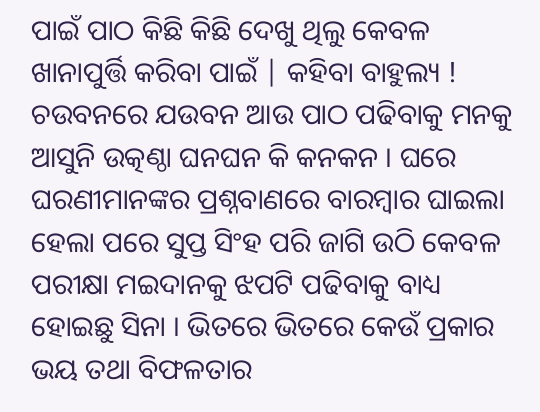ପାଇଁ ପାଠ କିଛି କିଛି ଦେଖୁ ଥିଲୁ କେବଳ ଖାନାପୁର୍ତ୍ତି କରିବା ପାଇଁ | କହିବା ବାହୁଲ୍ୟ ! ଚଉବନରେ ଯଉବନ ଆଉ ପାଠ ପଢିବାକୁ ମନକୁ ଆସୁନି ଉତ୍କଣ୍ଠା ଘନଘନ କି କନକନ । ଘରେ ଘରଣୀମାନଙ୍କର ପ୍ରଶ୍ନବାଣରେ ବାରମ୍ବାର ଘାଇଲା ହେଲା ପରେ ସୁପ୍ତ ସିଂହ ପରି ଜାଗି ଉଠି କେବଳ ପରୀକ୍ଷା ମଇଦାନକୁ ଝପଟି ପଢିବାକୁ ବାଧ୍ୟ ହୋଇଛୁ ସିନା । ଭିତରେ ଭିତରେ କେଉଁ ପ୍ରକାର ଭୟ ତଥା ବିଫଳତାର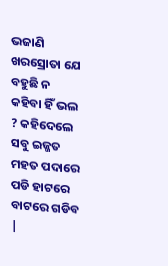ଭଜାଣି ଖରସ୍ରୋତା ଯେ ବହୁଛି ନ କହିବା ହିଁ ଭଲ ? କହିଦେଲେ ସବୁ ଇଜ୍ଜତ ମହତ ପଦାରେ ପଡି ହାଟରେ ବାଟରେ ଗଡିବ |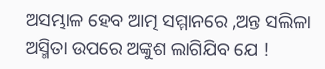ଅସମ୍ଭାଳ ହେବ ଆତ୍ମ ସମ୍ମାନରେ ,ଅନ୍ତ ସଲିଳା ଅସ୍ମିତା ଉପରେ ଅଙ୍କୁଶ ଲାଗିଯିବ ଯେ !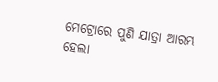ମେଟ୍ରୋରେ ପୁଣି ଯାତ୍ରା ଆରମ୍ଭ ହେଲା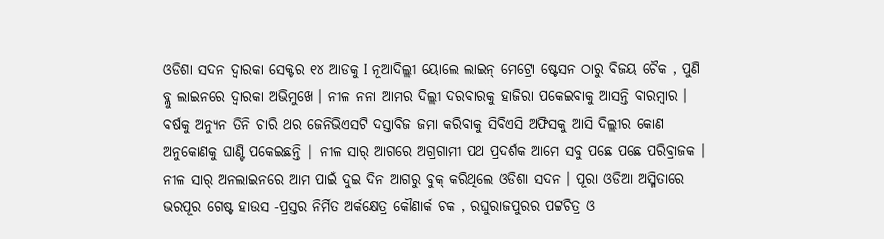ଓଡିଶା ସଦନ ଦ୍ଵାରକା ସେକ୍ଟର ୧୪ ଆଡକୁ I ନୂଆଦିଲ୍ଲୀ ୟୋଲେ ଲାଇନ୍ ମେଟ୍ରୋ ଷ୍ଟେସନ ଠାରୁ ବିଜୟ ଚୈକ , ପୁଣି ବ୍ଲୁ ଲାଇନରେ ଦ୍ୱାରକା ଅଭିମୁଖେ । ନୀଳ ନନା ଆମର ଦିଲ୍ଲୀ ଦରବାରକୁ ହାଜିରା ପକେଇବାକୁ ଆସନ୍ତି ବାରମ୍ବାର । ବର୍ଷକୁ ଅନ୍ୟୁନ ତିନି ଚାରି ଥର ଜେନିଭିଏସଟି ଦସ୍ତାବିଜ ଜମା କରିବାକୁ ସିବିଏସି ଅଫିସକୁ ଆସି ଦିଲ୍ଲୀର କୋଣ ଅନୁକୋଣକୁ ଘାଣ୍ଟି ପକେଇଛନ୍ତି | ନୀଳ ସାର୍ ଆଗରେ ଅଗ୍ରଗାମୀ ପଥ ପ୍ରଦର୍ଶକ ଆମେ ସବୁ ପଛେ ପଛେ ପରିବ୍ରାଜକ ।
ନୀଳ ସାର୍ ଅନଲାଇନରେ ଆମ ପାଇଁ ଦୁଇ ଦିନ ଆଗରୁ ବୁକ୍ କରିଥିଲେ ଓଡିଶା ସଦନ । ପୂରା ଓଡିଆ ଅସ୍ମିତାରେ ଭରପୂର ଗେଷ୍ଟ ହାଉସ -ପ୍ରସ୍ତର ନିର୍ମିତ ଅର୍କକ୍ଷେତ୍ର କୌଣାର୍କ ଚକ , ରଘୁରାଜପୁରର ପଟ୍ଟଚିତ୍ର ଓ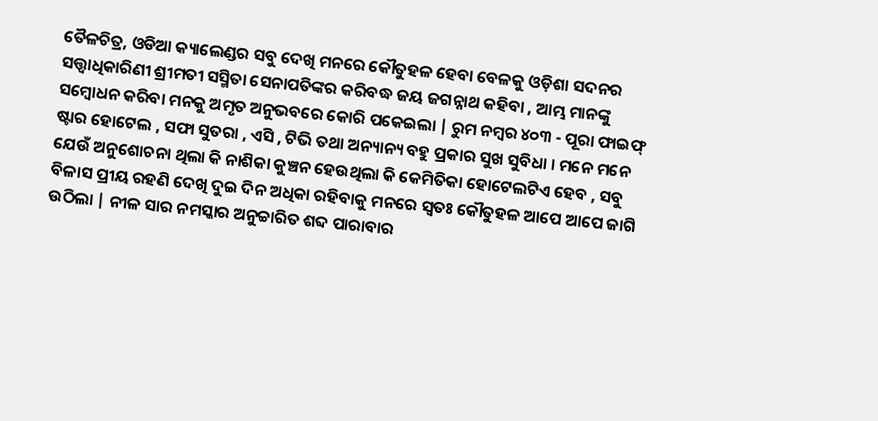ତୈଳଚିତ୍ର, ଓଡିଆ କ୍ୟାଲେଣ୍ଡର ସବୁ ଦେଖି ମନରେ କୌତୁହଳ ହେବା ବେଳକୁ ଓଡ଼ିଶା ସଦନର ସତ୍ତ୍ଵାଧିକାରିଣୀ ଶ୍ରୀମତୀ ସସ୍ମିତା ସେନାପତିଙ୍କର କରିବଦ୍ଧ ଜୟ ଜଗନ୍ନାଥ କହିବା , ଆମ୍ଭ ମାନଙ୍କୁ ସମ୍ବୋଧନ କରିବା ମନକୁ ଅମୃତ ଅନୁଭବରେ କୋରି ପକେଇଲା | ରୁମ ନମ୍ବର ୪୦୩ - ପୂରା ଫାଇଫ୍ ଷ୍ଟାର ହୋଟେଲ , ସଫା ସୁତରା , ଏସି , ଟିଭି ତଥା ଅନ୍ୟାନ୍ୟ ବହୁ ପ୍ରକାର ସୁଖ ସୁବିଧା । ମନେ ମନେ ଯେଉଁ ଅନୁଶୋଚନା ଥିଲା କି ନାଶିକା କୁଞ୍ଚନ ହେଉଥିଲା କି କେମିତିକା ହୋଟେଲଟିଏ ହେବ , ସବୁ ବିଳାସ ପ୍ରୀୟ ରହଣି ଦେଖି ଦୁଇ ଦିନ ଅଧିକା ରହିବାକୁ ମନରେ ସ୍ବତଃ କୌତୁହଳ ଆପେ ଆପେ ଜାଗି ଉଠିଲା | ନୀଳ ସାର ନମସ୍କାର ଅନୁଚ୍ଚାରିତ ଶବ୍ଦ ପାରାବାର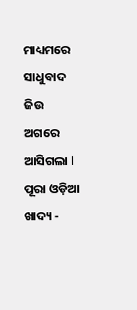ମାଧ୍ୟମରେ ସାଧୁବାଦ ଜିଉ ଅଗରେ ଆସିଗଲା l ପୂରା ଓଡ଼ିଆ ଖାଦ୍ୟ -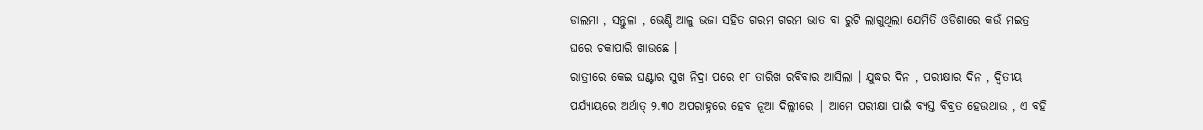ଡାଲମା , ସନ୍ତୁଳା , ଭେଣ୍ଡି ଆଳୁ ଭଜା ସହିତ ଗରମ ଗରମ ଭାତ ବା ରୁଟି ଲାଗୁଥିଲା ଯେମିତି ଓଡିଶାରେ କଉଁ ମଇତ୍ର ଘରେ ଚକାପାରି ଖାଉଛେ ।
ରାତ୍ରୀରେ କେଇ ଘଣ୍ଟାର ସୁଖ ନିଦ୍ରା ପରେ ୧୮ ତାରିଖ ରବିବାର ଆସିଲା । ଯୁଦ୍ଧର ଦିନ , ପରୀକ୍ଷାର ଦିନ , ଦ୍ୱିତୀୟ ପର୍ଯ୍ୟାୟରେ ଅର୍ଥାତ୍ ୨.୩୦ ଅପରାହ୍ନରେ ହେବ ନୂଆ ଦିଲ୍ଲୀରେ | ଆମେ ପରୀକ୍ଷା ପାଇଁ ବ୍ୟସ୍ତ ବିବ୍ରତ ହେଉଥାଉ , ଏ ବହି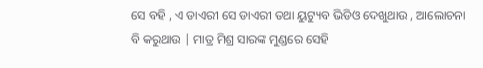ସେ ବହି , ଏ ଡାଏରୀ ସେ ଡାଏରୀ ତଥା ୟୁଟ୍ୟୁବ ଭିଡିଓ ଦେଖୁଥାଉ , ଆଲୋଚନା ବି କରୁଥାଉ | ମାତ୍ର ମିଶ୍ର ସାରଙ୍କ ମୁଣ୍ଡରେ ସେହି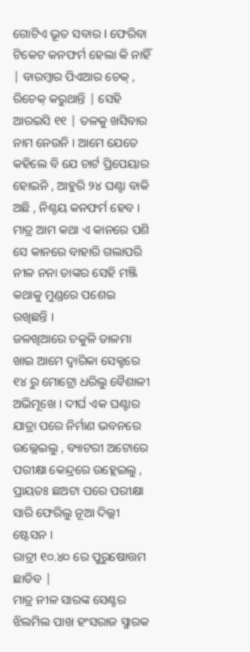ଗୋଟିଏ ଭୂତ ସବାର I ଫେରିବା ଟିକେଟ କନଫର୍ମ ହେଲା କି ନାହିଁ | ବାରମ୍ବାର ପିଏଆର ଚେକ୍ , ରିଚେକ୍ କରୁଥାନ୍ତି | ସେହି ଆରଇସି ୧୧ | ତଳକୁ ଖସିବାର ନାମ ନେଉନି । ଆମେ ଯେତେ କହିଲେ ବି ଯେ ଚାର୍ଟ ପ୍ରିପେୟାର ହୋଇନି , ଆହୁରି ୨୪ ଘଣ୍ଟା ବାକି ଅଛି , ନିଶ୍ଚୟ କନଫର୍ମ ହେବ । ମାତ୍ର ଆମ କଥା ଏ କାନରେ ପଶି ସେ କାନରେ ବାହାରି ଗଲାପରି ନୀଳ ନନା ତାଙ୍କର ସେହି ମଞ୍ଜି କଥାକୁ ମୁଣ୍ଡରେ ପଶେଇ ରଖିଛନ୍ତି ।
ଜଳଖିଆରେ ଚକୁଳି ଡାଳମା ଖାଇ ଆମେ ଦ୍ଵାରିକା ସେକ୍ଟରେ ୧୪ ରୁ ମୋଟ୍ରୋ ଧରିଲୁ ବୈଶାଳୀ ଅଭିମୂଖେ । ଦୀର୍ଘ ଏକ ଘଣ୍ଟାର ଯାତ୍ରା ପରେ ନିର୍ମାଣ ଭବନରେ ଉଲ୍ଲେଇଲୁ , ବ୍ୟାଟରୀ ଅଟୋରେ ପରୀକ୍ଷା କେନ୍ଦ୍ରରେ ଉହ୍ଲେଇଲୁ , ପ୍ରାୟତଃ ଛଅଟା ପରେ ପରୀକ୍ଷା ସାରି ଫେରିଲୁ ନୂଆ ଦିଲ୍ଲୀ ଷ୍ଟେସନ ।
ରାତ୍ରୀ ୧୦.୪୦ ରେ ପୁରୁଷୋତ୍ତମ ଛାଡିବ |
ମାତ୍ର ନୀଳ ସାରଙ୍କ ସେଣ୍ଟର ଝିଲମିଲ ପାଖ ହଂସରାଜ ସ୍ମାରକ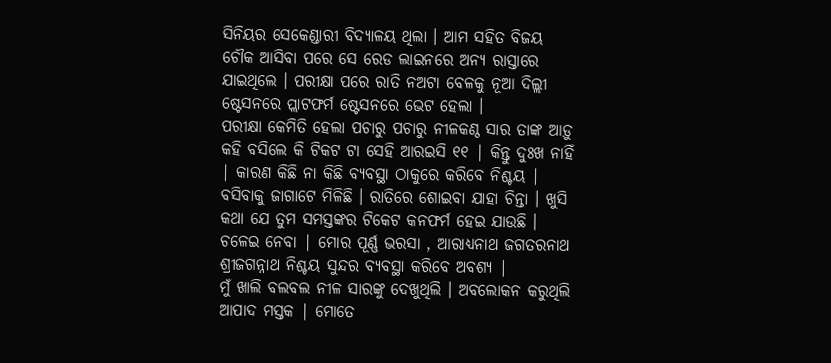ସିନିୟର ସେକେଣ୍ଡାରୀ ବିଦ୍ୟାଳୟ ଥିଲା । ଆମ ସହିତ ବିଜୟ ଚୌକ ଆସିବା ପରେ ସେ ରେଡ ଲାଇନରେ ଅନ୍ୟ ରାସ୍ତାରେ ଯାଇଥିଲେ । ପରୀକ୍ଷା ପରେ ରାତି ନଅଟା ବେଳକୁ ନୂଆ ଦିଲ୍ଲୀ ଷ୍ଟେସନରେ ପ୍ଲାଟଫର୍ମ ଷ୍ଟେସନରେ ଭେଟ ହେଲା ।
ପରୀକ୍ଷା କେମିତି ହେଲା ପଚାରୁ ପଚାରୁ ନୀଳକଣ୍ଠ ସାର ତାଙ୍କ ଆଡ଼ୁ କହି ବସିଲେ କି ଟିକଟ ଟା ସେହି ଆରଇସି ୧୧ | କିନ୍ତୁ ଦୁଃଖ ନାହିଁ | କାରଣ କିଛି ନା କିଛି ବ୍ୟବସ୍ଥା ଠାକୁରେ କରିବେ ନିଶ୍ଚୟ | ବସିବାକୁ ଜାଗାଟେ ମିଳିଛି । ରାତିରେ ଶୋଇବା ଯାହା ଚିନ୍ତା । ଖୁସି କଥା ଯେ ତୁମ ସମସ୍ତଙ୍କର ଟିକେଟ କନଫର୍ମ ହେଇ ଯାଉଛି । ଚଳେଇ ନେବା | ମୋର ପୂର୍ଣ୍ଣ ଭରସା , ଆରାଧ୍ଯନାଥ ଜଗତରନାଥ ଶ୍ରୀଜଗନ୍ନାଥ ନିଶ୍ଚୟ ସୁନ୍ଦର ବ୍ୟବସ୍ଥା କରିବେ ଅବଶ୍ୟ |
ମୁଁ ଖାଲି ବଲବଲ ନୀଳ ସାରଙ୍କୁ ଦେଖୁଥିଲି । ଅବଲୋକନ କରୁଥିଲି ଆପାଦ ମସ୍ତକ | ମୋତେ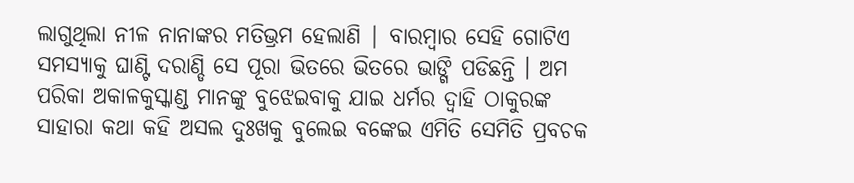ଲାଗୁଥିଲା ନୀଳ ନାନାଙ୍କର ମତିଭ୍ରମ ହେଲାଣି | ବାରମ୍ବାର ସେହି ଗୋଟିଏ ସମସ୍ୟାକୁ ଘାଣ୍ଟି ଦରାଣ୍ଡି ସେ ପୂରା ଭିତରେ ଭିତରେ ଭାଙ୍ଗି ପଡିଛନ୍ତି । ଅମ ପରିକା ଅକାଳକୁସ୍କାଣ୍ଡ ମାନଙ୍କୁ ବୁଝେଇବାକୁ ଯାଇ ଧର୍ମର ଦ୍ୱାହି ଠାକୁରଙ୍କ ସାହାରା କଥା କହି ଅସଲ ଦୁଃଖକୁ ବୁଲେଇ ବଙ୍କେଇ ଏମିତି ସେମିତି ପ୍ରବଚକ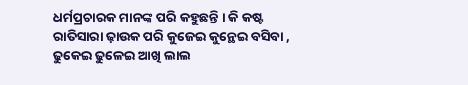ଧର୍ମପ୍ରଚାରକ ମାନଙ୍କ ପରି କହୁଛନ୍ତି । କି କଷ୍ଟ ରାତିସାରା ଢ଼ାଉକ ପରି କୁଜେଇ କୁନ୍ଥେଇ ବସିବା , ଢୁକେଇ ଢୁଳେଇ ଆଖି ଲାଲ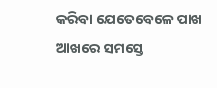କରିବା ଯେତେବେଳେ ପାଖ ଆଖରେ ସମସ୍ତେ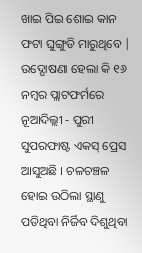ଖାଇ ପିଇ ଶୋଇ କାନ ଫଟା ଘୁଙ୍ଗୁଡି ମାରୁଥିବେ |
ଉଦ୍ଘୋଷଣା ହେଲା କି ୧୬ ନମ୍ବର ପ୍ଲାଟଫର୍ମରେ ନୂଆଦିଲ୍ଲୀ - ପୁରୀ ସୁପରଫାଷ୍ଟ ଏକସ୍ ପ୍ରେସ ଆସୁଅଛି । ଚଳଚଞ୍ଚଳ ହୋଇ ଉଠିଲା ସ୍ଥାଣୁ ପଡିଥିବା ନିର୍ଜିବ ଦିଶୁଥିବା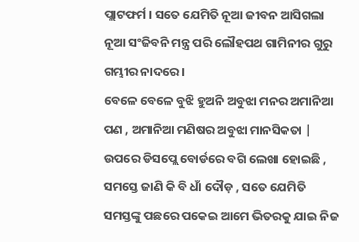ପ୍ଲାଟଫର୍ମ । ସତେ ଯେମିତି ନୂଆ ଜୀବନ ଆସିଗଲା ନୂଆ ସଂଜିବନି ମନ୍ତ୍ର ପରି ଲୌହପଥ ଗାମିନୀର ଗୁରୁ ଗମ୍ଭୀର ନାଦରେ ।
ବେଳେ ବେଳେ ବୁଝି ହୁଅନି ଅବୁଝା ମନର ଅମାନିଆ ପଣ , ଅମାନିଆ ମଣିଷର ଅବୁଝା ମାନସିକତା | ଉପରେ ଡିସପ୍ଲେ ବୋର୍ଡରେ ବଗି ଲେଖା ହୋଇଛି , ସମସ୍ତେ ଜାଣି କି ବି ଧାଁ ଦୌଡ଼ , ସତେ ଯେମିତି ସମସ୍ତଙ୍କୁ ପଛରେ ପକେଇ ଆମେ ଭିତରକୁ ଯାଇ ନିଜ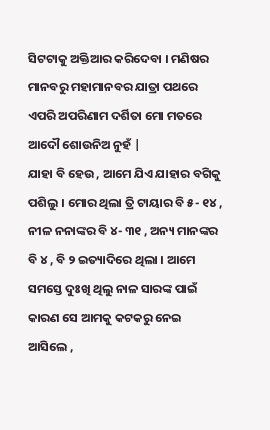ସିଟଟାକୁ ଅକ୍ତିଆର କରିଦେବା । ମଣିଷର ମାନବରୁ ମହାମାନବର ଯାତ୍ରା ପଥରେ ଏପରି ଅପରିଣାମ ଦର୍ଶିତା ମୋ ମତରେ ଆଦୌ ଶୋଉନିଅ ନୁହଁ |
ଯାହା ବି ହେଉ , ଆମେ ଯିଏ ଯାହାର ବଗିକୁ ପଶିଲୁ । ମୋର ଥିଲା ତ୍ରି ଟାୟାର ବି ୫- ୧୪ , ନୀଳ ନନାଙ୍କର ବି ୪- ୩୧ , ଅନ୍ୟ ମାନଙ୍କର ବି ୪ , ବି ୨ ଇତ୍ୟାଦିରେ ଥିଲା । ଆମେ ସମସ୍ତେ ଦୁଃଖି ଥିଲୁ ନାଳ ସାରଙ୍କ ପାଇଁ କାରଣ ସେ ଆମକୁ କଟକରୁ ନେଇ ଆସିଲେ ,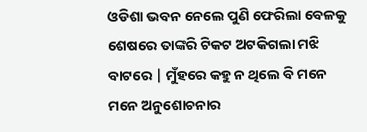ଓଡିଶା ଭବନ ନେଲେ ପୁଣି ଫେରିଲା ବେଳକୁ ଶେଷରେ ତାଙ୍କରି ଟିକଟ ଅଟକିଗଲା ମଝି ବାଟରେ | ମୁଁହରେ କହୁ ନ ଥିଲେ ବି ମନେ ମନେ ଅନୁଶୋଚନାର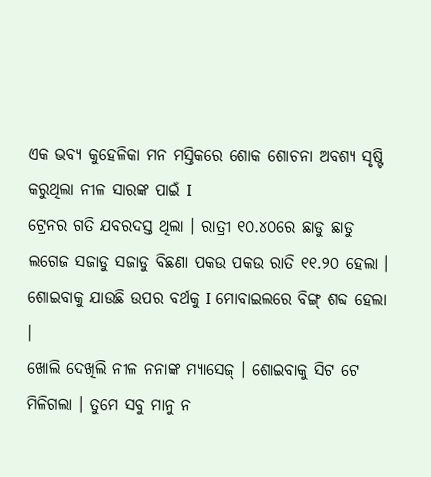ଏକ ଭବ୍ୟ କୁହେଳିକା ମନ ମସ୍ତିକରେ ଶୋକ ଶୋଚନା ଅବଶ୍ୟ ସୃଷ୍ଟି କରୁଥିଲା ନୀଳ ସାରଙ୍କ ପାଇଁ I
ଟ୍ରେନର ଗତି ଯବରଦସ୍ତ ଥିଲା । ରାତ୍ରୀ ୧୦.୪୦ରେ ଛାଡୁ ଛାଡୁ ଲଗେଜ ସଜାଡୁ ସଜାଡୁ ବିଛଣା ପକଉ ପକଉ ରାତି ୧୧.୨୦ ହେଲା । ଶୋଇବାକୁ ଯାଉଛି ଉପର ବର୍ଥକୁ I ମୋବାଇଲରେ ବିଙ୍ଗ୍ ଶବ୍ଦ ହେଲା ।
ଖୋଲି ଦେଖିଲି ନୀଳ ନନାଙ୍କ ମ୍ୟାସେଜ୍ । ଶୋଇବାକୁ ସିଟ ଟେ ମିଳିଗଲା । ତୁମେ ସବୁ ମାନୁ ନ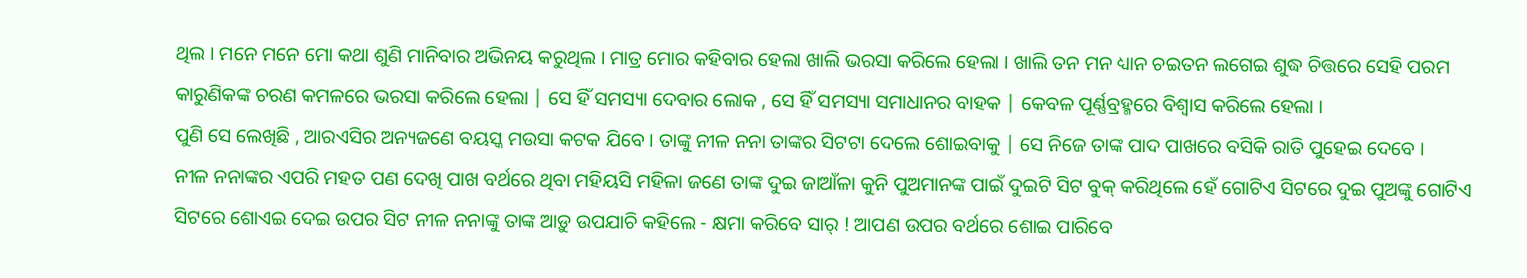ଥିଲ । ମନେ ମନେ ମୋ କଥା ଶୁଣି ମାନିବାର ଅଭିନୟ କରୁଥିଲ । ମାତ୍ର ମୋର କହିବାର ହେଲା ଖାଲି ଭରସା କରିଲେ ହେଲା । ଖାଲି ତନ ମନ ଧ୍ୟାନ ଚଇତନ ଲଗେଇ ଶୁଦ୍ଧ ଚିତ୍ତରେ ସେହି ପରମ କାରୁଣିକଙ୍କ ଚରଣ କମଳରେ ଭରସା କରିଲେ ହେଲା | ସେ ହିଁ ସମସ୍ୟା ଦେବାର ଲୋକ , ସେ ହିଁ ସମସ୍ୟା ସମାଧାନର ବାହକ | କେବଳ ପୂର୍ଣ୍ଣବ୍ରହ୍ମରେ ବିଶ୍ୱାସ କରିଲେ ହେଲା ।
ପୁଣି ସେ ଲେଖିଛି , ଆରଏସିର ଅନ୍ୟଜଣେ ବୟସ୍କ ମଉସା କଟକ ଯିବେ । ତାଙ୍କୁ ନୀଳ ନନା ତାଙ୍କର ସିଟଟା ଦେଲେ ଶୋଇବାକୁ | ସେ ନିଜେ ତାଙ୍କ ପାଦ ପାଖରେ ବସିକି ରାତି ପୁହେଇ ଦେବେ ।
ନୀଳ ନନାଙ୍କର ଏପରି ମହତ ପଣ ଦେଖି ପାଖ ବର୍ଥରେ ଥିବା ମହିୟସି ମହିଳା ଜଣେ ତାଙ୍କ ଦୁଇ ଜାଆଁଳା କୁନି ପୁଅମାନଙ୍କ ପାଇଁ ଦୁଇଟି ସିଟ ବୁକ୍ କରିଥିଲେ ହେଁ ଗୋଟିଏ ସିଟରେ ଦୁଇ ପୁଅଙ୍କୁ ଗୋଟିଏ ସିଟରେ ଶୋଏଇ ଦେଇ ଉପର ସିଟ ନୀଳ ନନାଙ୍କୁ ତାଙ୍କ ଆଡ଼ୁ ଉପଯାଚି କହିଲେ - କ୍ଷମା କରିବେ ସାର୍ ! ଆପଣ ଉପର ବର୍ଥରେ ଶୋଇ ପାରିବେ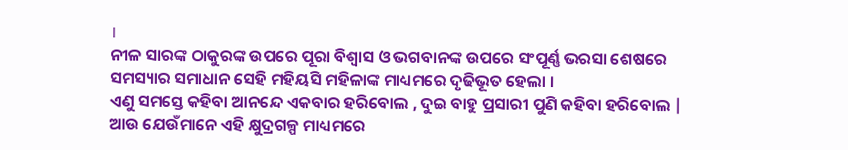।
ନୀଳ ସାରଙ୍କ ଠାକୁରଙ୍କ ଉପରେ ପୂରା ବିଶ୍ୱାସ ଓ ଭଗବାନଙ୍କ ଉପରେ ସଂପୂର୍ଣ୍ଣ ଭରସା ଶେଷରେ ସମସ୍ୟାର ସମାଧାନ ସେହି ମହିୟସି ମହିଳାଙ୍କ ମାଧ୍ୟମରେ ଦୃଢିଭୂତ ହେଲା ।
ଏଣୁ ସମସ୍ତେ କହିବା ଆନନ୍ଦେ ଏକବାର ହରିବୋଲ , ଦୁଇ ବାହୁ ପ୍ରସାରୀ ପୁଣି କହିବା ହରିବୋଲ | ଆଉ ଯେଉଁମାନେ ଏହି କ୍ଷୁଦ୍ରଗଳ୍ପ ମାଧ୍ୟମରେ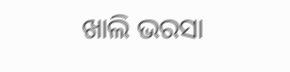ଖାଲି ଭରସା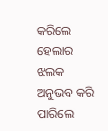କରିଲେ ହେଲାର ଝଲକ ଅନୁଭବ କରି ପାରିଲେ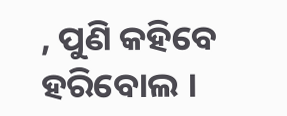, ପୁଣି କହିବେ ହରିବୋଲ ।